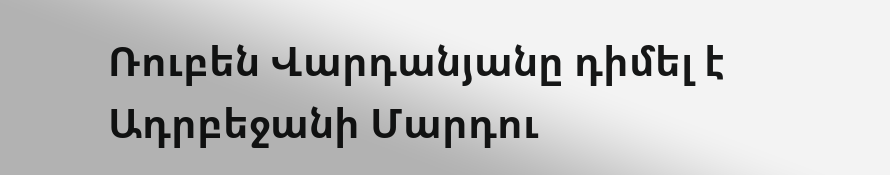Ռուբեն Վարդանյանը դիմել է Ադրբեջանի Մարդու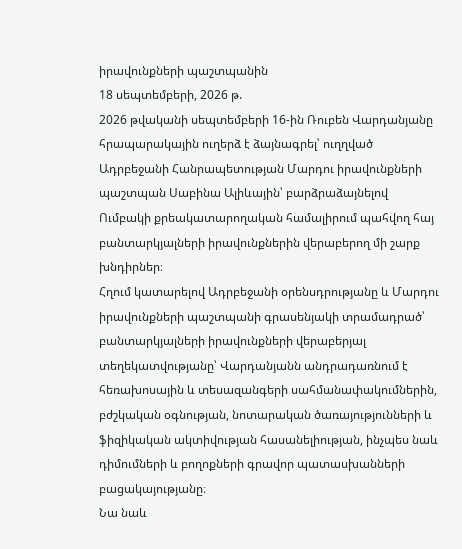իրավունքների պաշտպանին
18 սեպտեմբերի, 2026 թ.
2026 թվականի սեպտեմբերի 16-ին Ռուբեն Վարդանյանը հրապարակային ուղերձ է ձայնագրել՝ ուղղված Ադրբեջանի Հանրապետության Մարդու իրավունքների պաշտպան Սաբինա Ալիևային՝ բարձրաձայնելով Ումբակի քրեակատարողական համալիրում պահվող հայ բանտարկյալների իրավունքներին վերաբերող մի շարք խնդիրներ։
Հղում կատարելով Ադրբեջանի օրենսդրությանը և Մարդու իրավունքների պաշտպանի գրասենյակի տրամադրած՝ բանտարկյալների իրավունքների վերաբերյալ տեղեկատվությանը՝ Վարդանյանն անդրադառնում է հեռախոսային և տեսազանգերի սահմանափակումներին, բժշկական օգնության, նոտարական ծառայությունների և ֆիզիկական ակտիվության հասանելիության, ինչպես նաև դիմումների և բողոքների գրավոր պատասխանների բացակայությանը։
Նա նաև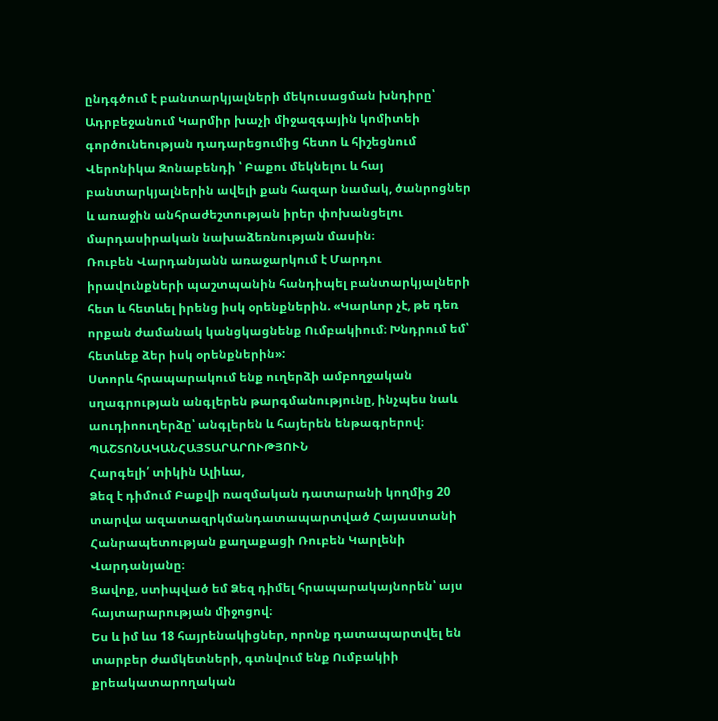ընդգծում է բանտարկյալների մեկուսացման խնդիրը՝ Ադրբեջանում Կարմիր խաչի միջազգային կոմիտեի գործունեության դադարեցումից հետո և հիշեցնում Վերոնիկա Զոնաբենդի ՝ Բաքու մեկնելու և հայ բանտարկյալներին ավելի քան հազար նամակ, ծանրոցներ և առաջին անհրաժեշտության իրեր փոխանցելու մարդասիրական նախաձեռնության մասին։
Ռուբեն Վարդանյանն առաջարկում է Մարդու իրավունքների պաշտպանին հանդիպել բանտարկյալների հետ և հետևել իրենց իսկ օրենքներին. «Կարևոր չէ, թե դեռ որքան ժամանակ կանցկացնենք Ումբակիում։ Խնդրում եմ՝ հետևեք ձեր իսկ օրենքներին»:
Ստորև հրապարակում ենք ուղերձի ամբողջական սղագրության անգլերեն թարգմանությունը, ինչպես նաև աուդիոուղերձը՝ անգլերեն և հայերեն ենթագրերով։
ՊԱՇՏՈՆԱԿԱՆՀԱՅՏԱՐԱՐՈՒԹՅՈՒՆ
Հարգելի՛ տիկին Ալիևա,
Ձեզ է դիմում Բաքվի ռազմական դատարանի կողմից 20 տարվա ազատազրկմանդատապարտված Հայաստանի Հանրապետության քաղաքացի Ռուբեն Կարլենի Վարդանյանը։
Ցավոք, ստիպված եմ Ձեզ դիմել հրապարակայնորեն՝ այս հայտարարության միջոցով։
Ես և իմ ևս 18 հայրենակիցներ, որոնք դատապարտվել են տարբեր ժամկետների, գտնվում ենք Ումբակիի քրեակատարողական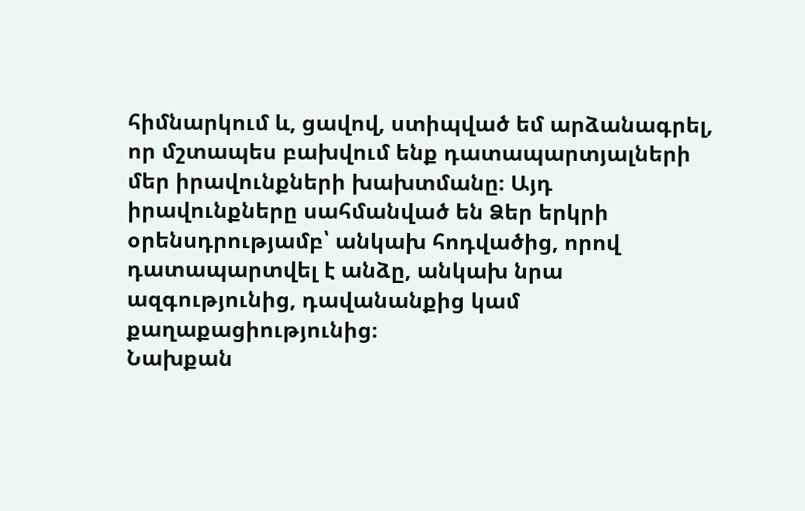հիմնարկում և, ցավով, ստիպված եմ արձանագրել, որ մշտապես բախվում ենք դատապարտյալների մեր իրավունքների խախտմանը։ Այդ իրավունքները սահմանված են Ձեր երկրի օրենսդրությամբ՝ անկախ հոդվածից, որով դատապարտվել է անձը, անկախ նրա ազգությունից, դավանանքից կամ քաղաքացիությունից։
Նախքան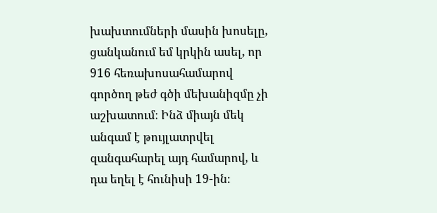խախտումների մասին խոսելը, ցանկանում եմ կրկին ասել, որ 916 հեռախոսահամարով գործող թեժ գծի մեխանիզմը չի աշխատում։ Ինձ միայն մեկ անգամ է թույլատրվել զանգահարել այդ համարով, և դա եղել է հունիսի 19-ին։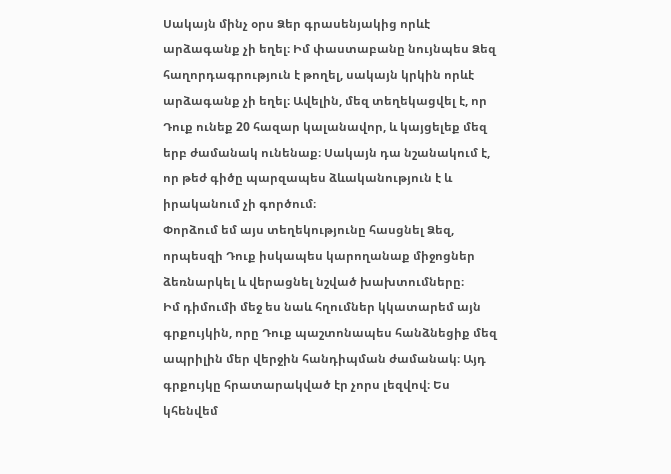Սակայն մինչ օրս Ձեր գրասենյակից որևէ արձագանք չի եղել։ Իմ փաստաբանը նույնպես Ձեզ հաղորդագրություն է թողել, սակայն կրկին որևէ արձագանք չի եղել։ Ավելին, մեզ տեղեկացվել է, որ Դուք ունեք 20 հազար կալանավոր, և կայցելեք մեզ երբ ժամանակ ունենաք։ Սակայն դա նշանակում է, որ թեժ գիծը պարզապես ձևականություն է և իրականում չի գործում։
Փորձում եմ այս տեղեկությունը հասցնել Ձեզ, որպեսզի Դուք իսկապես կարողանաք միջոցներ ձեռնարկել և վերացնել նշված խախտումները։
Իմ դիմումի մեջ ես նաև հղումներ կկատարեմ այն գրքույկին, որը Դուք պաշտոնապես հանձնեցիք մեզ ապրիլին մեր վերջին հանդիպման ժամանակ։ Այդ գրքույկը հրատարակված էր չորս լեզվով։ Ես կհենվեմ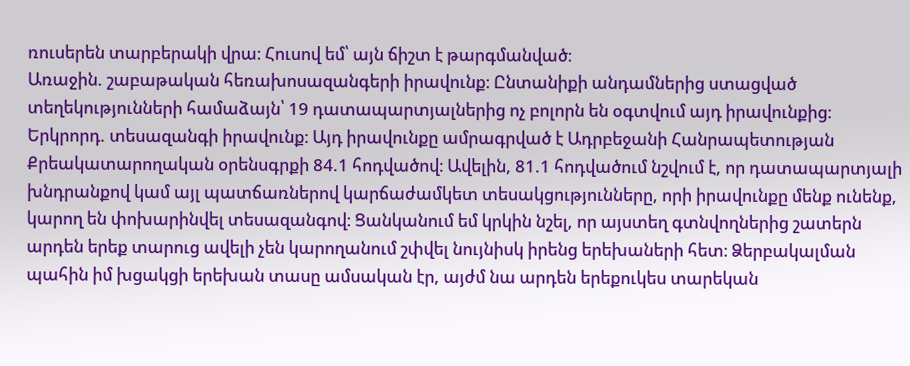ռուսերեն տարբերակի վրա։ Հուսով եմ՝ այն ճիշտ է թարգմանված։
Առաջին. շաբաթական հեռախոսազանգերի իրավունք։ Ընտանիքի անդամներից ստացված տեղեկությունների համաձայն՝ 19 դատապարտյալներից ոչ բոլորն են օգտվում այդ իրավունքից։
Երկրորդ. տեսազանգի իրավունք։ Այդ իրավունքը ամրագրված է Ադրբեջանի Հանրապետության Քրեակատարողական օրենսգրքի 84.1 հոդվածով։ Ավելին, 81.1 հոդվածում նշվում է, որ դատապարտյալի խնդրանքով կամ այլ պատճառներով կարճաժամկետ տեսակցությունները, որի իրավունքը մենք ունենք, կարող են փոխարինվել տեսազանգով։ Ցանկանում եմ կրկին նշել, որ այստեղ գտնվողներից շատերն արդեն երեք տարուց ավելի չեն կարողանում շփվել նույնիսկ իրենց երեխաների հետ։ Ձերբակալման պահին իմ խցակցի երեխան տասը ամսական էր, այժմ նա արդեն երեքուկես տարեկան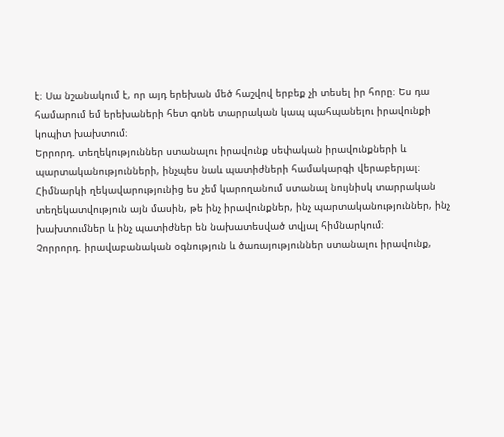է։ Սա նշանակում է, որ այդ երեխան մեծ հաշվով երբեք չի տեսել իր հորը։ Ես դա համարում եմ երեխաների հետ գոնե տարրական կապ պահպանելու իրավունքի կոպիտ խախտում։
Երրորդ. տեղեկություններ ստանալու իրավունք սեփական իրավունքների և պարտականությունների, ինչպես նաև պատիժների համակարգի վերաբերյալ։ Հիմնարկի ղեկավարությունից ես չեմ կարողանում ստանալ նույնիսկ տարրական տեղեկատվություն այն մասին, թե ինչ իրավունքներ, ինչ պարտականություններ, ինչ խախտումներ և ինչ պատիժներ են նախատեսված տվյալ հիմնարկում։
Չորրորդ. իրավաբանական օգնություն և ծառայություններ ստանալու իրավունք,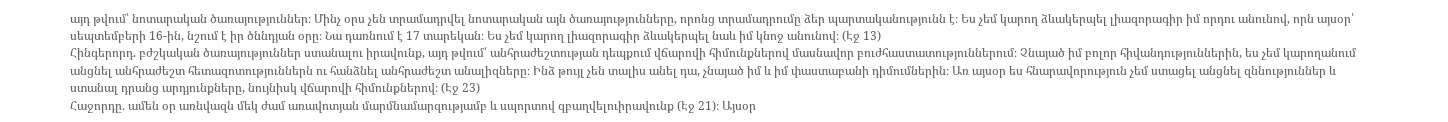այդ թվում՝ նոտարական ծառայություններ։ Մինչ օրս չեն տրամադրվել նոտարական այն ծառայությունները, որոնց տրամադրումը ձեր պարտականությունն է։ Ես չեմ կարող ձևակերպել լիազորագիր իմ որդու անունով, որն այսօր՝ սեպտեմբերի 16-ին, նշում է իր ծննդյան օրը։ Նա դառնում է 17 տարեկան։ Ես չեմ կարող լիազորագիր ձևակերպել նաև իմ կնոջ անունով։ (Էջ 13)
Հինգերորդ. բժշկական ծառայություններ ստանալու իրավունք, այդ թվում՝ անհրաժեշտության դեպքում վճարովի հիմունքներով մասնավոր բուժհաստատություններում։ Չնայած իմ բոլոր հիվանդություններին, ես չեմ կարողանում անցնել անհրաժեշտ հետազոտություններն ու հանձնել անհրաժեշտ անալիզները։ Ինձ թույլ չեն տալիս անել դա, չնայած իմ և իմ փաստաբանի դիմումներին։ Առ այսօր ես հնարավորություն չեմ ստացել անցնել զննություններ և ստանալ դրանց արդյունքները, նույնիսկ վճարովի հիմունքներով։ (Էջ 23)
Հաջորդը. ամեն օր առնվազն մեկ ժամ առավոտյան մարմնամարզությամբ և սպորտով զբաղվելուիրավունք (Էջ 21)։ Այսօր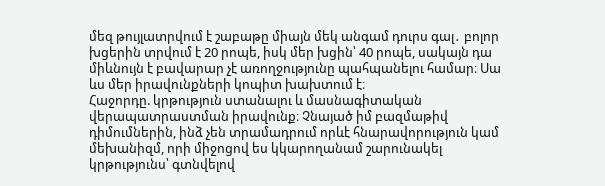մեզ թույլատրվում է շաբաթը միայն մեկ անգամ դուրս գալ․ բոլոր խցերին տրվում է 20 րոպե, իսկ մեր խցին՝ 40 րոպե, սակայն դա միևնույն է բավարար չէ առողջությունը պահպանելու համար։ Սա ևս մեր իրավունքների կոպիտ խախտում է։
Հաջորդը. կրթություն ստանալու և մասնագիտական վերապատրաստման իրավունք։ Չնայած իմ բազմաթիվ դիմումներին, ինձ չեն տրամադրում որևէ հնարավորություն կամ մեխանիզմ, որի միջոցով ես կկարողանամ շարունակել կրթությունս՝ գտնվելով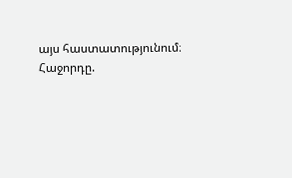այս հաստատությունում։
Հաջորդը.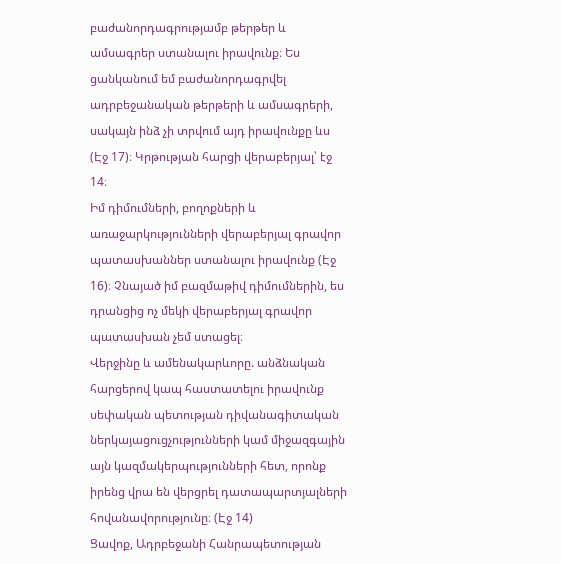բաժանորդագրությամբ թերթեր և ամսագրեր ստանալու իրավունք։ Ես ցանկանում եմ բաժանորդագրվել ադրբեջանական թերթերի և ամսագրերի, սակայն ինձ չի տրվում այդ իրավունքը ևս (Էջ 17)։ Կրթության հարցի վերաբերյալ՝ էջ 14։
Իմ դիմումների, բողոքների և առաջարկությունների վերաբերյալ գրավոր պատասխաններ ստանալու իրավունք (Էջ 16)։ Չնայած իմ բազմաթիվ դիմումներին, ես դրանցից ոչ մեկի վերաբերյալ գրավոր պատասխան չեմ ստացել։
Վերջինը և ամենակարևորը. անձնական հարցերով կապ հաստատելու իրավունք սեփական պետության դիվանագիտական ներկայացուցչությունների կամ միջազգային այն կազմակերպությունների հետ, որոնք իրենց վրա են վերցրել դատապարտյալների հովանավորությունը։ (Էջ 14)
Ցավոք, Ադրբեջանի Հանրապետության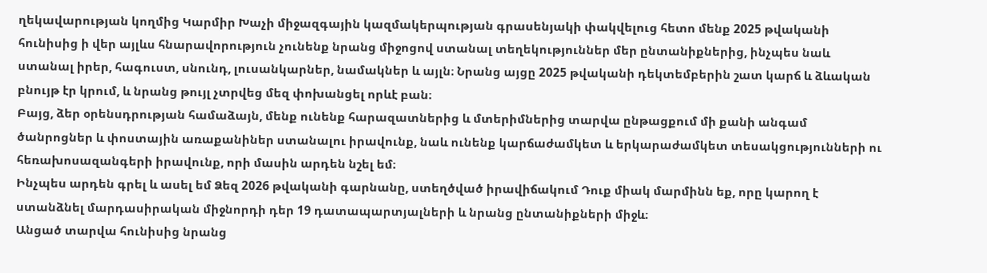ղեկավարության կողմից Կարմիր Խաչի միջազգային կազմակերպության գրասենյակի փակվելուց հետո մենք 2025 թվականի հունիսից ի վեր այլևս հնարավորություն չունենք նրանց միջոցով ստանալ տեղեկություններ մեր ընտանիքներից, ինչպես նաև ստանալ իրեր, հագուստ, սնունդ, լուսանկարներ, նամակներ և այլն։ Նրանց այցը 2025 թվականի դեկտեմբերին շատ կարճ և ձևական բնույթ էր կրում, և նրանց թույլ չտրվեց մեզ փոխանցել որևէ բան։
Բայց, ձեր օրենսդրության համաձայն, մենք ունենք հարազատներից և մտերիմներից տարվա ընթացքում մի քանի անգամ ծանրոցներ և փոստային առաքանիներ ստանալու իրավունք, նաև ունենք կարճաժամկետ և երկարաժամկետ տեսակցությունների ու հեռախոսազանգերի իրավունք, որի մասին արդեն նշել եմ։
Ինչպես արդեն գրել և ասել եմ Ձեզ 2026 թվականի գարնանը, ստեղծված իրավիճակում Դուք միակ մարմինն եք, որը կարող է ստանձնել մարդասիրական միջնորդի դեր 19 դատապարտյալների և նրանց ընտանիքների միջև։
Անցած տարվա հունիսից նրանց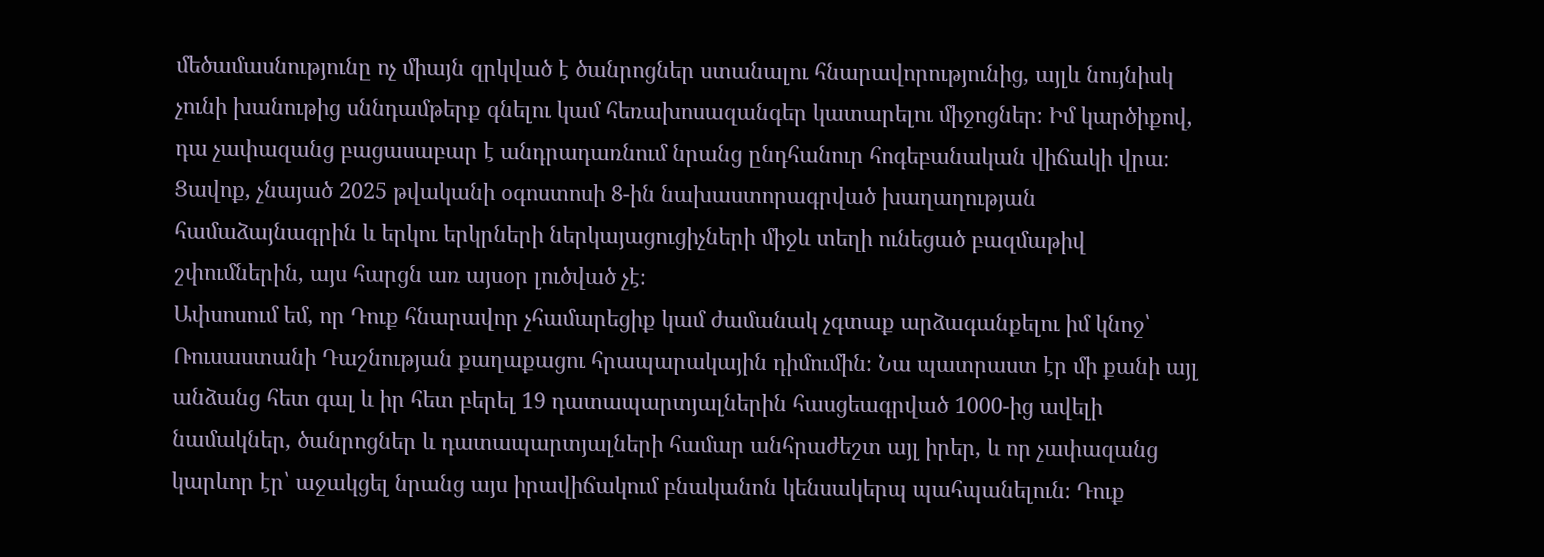մեծամասնությունը ոչ միայն զրկված է ծանրոցներ ստանալու հնարավորությունից, այլև նույնիսկ չունի խանութից սննդամթերք գնելու կամ հեռախոսազանգեր կատարելու միջոցներ։ Իմ կարծիքով, դա չափազանց բացասաբար է անդրադառնում նրանց ընդհանուր հոգեբանական վիճակի վրա։
Ցավոք, չնայած 2025 թվականի օգոստոսի 8-ին նախաստորագրված խաղաղության համաձայնագրին և երկու երկրների ներկայացուցիչների միջև տեղի ունեցած բազմաթիվ շփումներին, այս հարցն առ այսօր լուծված չէ։
Ափսոսում եմ, որ Դուք հնարավոր չհամարեցիք կամ ժամանակ չգտաք արձագանքելու իմ կնոջ՝ Ռուսաստանի Դաշնության քաղաքացու հրապարակային դիմումին։ Նա պատրաստ էր մի քանի այլ անձանց հետ գալ և իր հետ բերել 19 դատապարտյալներին հասցեագրված 1000-ից ավելի նամակներ, ծանրոցներ և դատապարտյալների համար անհրաժեշտ այլ իրեր, և որ չափազանց կարևոր էր՝ աջակցել նրանց այս իրավիճակում բնականոն կենսակերպ պահպանելուն։ Դուք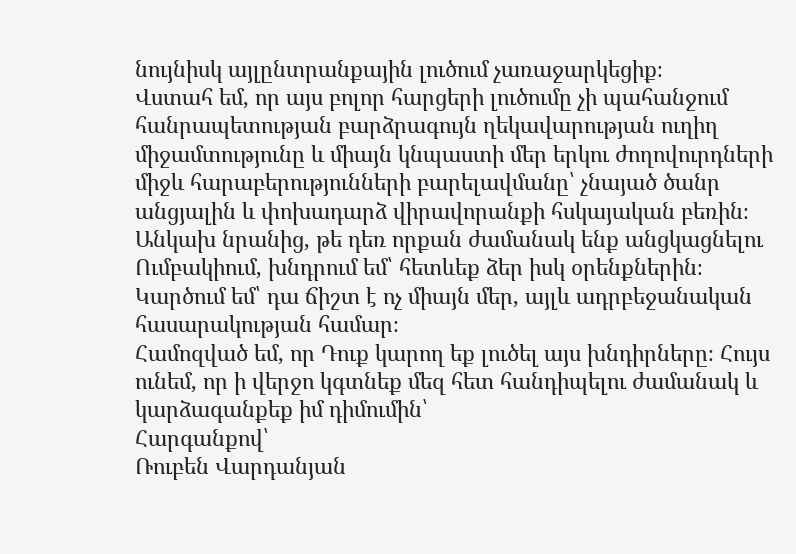նույնիսկ այլընտրանքային լուծում չառաջարկեցիք։
Վստահ եմ, որ այս բոլոր հարցերի լուծումը չի պահանջում հանրապետության բարձրագույն ղեկավարության ուղիղ միջամտությունը և միայն կնպաստի մեր երկու ժողովուրդների միջև հարաբերությունների բարելավմանը՝ չնայած ծանր անցյալին և փոխադարձ վիրավորանքի հսկայական բեռին։
Անկախ նրանից, թե դեռ որքան ժամանակ ենք անցկացնելու Ումբակիում, խնդրում եմ՝ հետևեք ձեր իսկ օրենքներին։ Կարծում եմ՝ դա ճիշտ է ոչ միայն մեր, այլև ադրբեջանական հասարակության համար։
Համոզված եմ, որ Դուք կարող եք լուծել այս խնդիրները։ Հույս ունեմ, որ ի վերջո կգտնեք մեզ հետ հանդիպելու ժամանակ և կարձագանքեք իմ դիմումին՝
Հարգանքով՝
Ռուբեն Վարդանյան